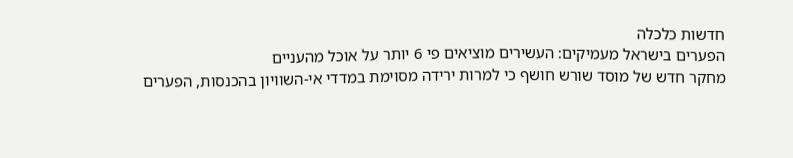חדשות כלכלה
הפערים בישראל מעמיקים: העשירים מוציאים פי 6 יותר על אוכל מהעניים
מחקר חדש של מוסד שורש חושף כי למרות ירידה מסוימת במדדי אי-השוויון בהכנסות, הפערים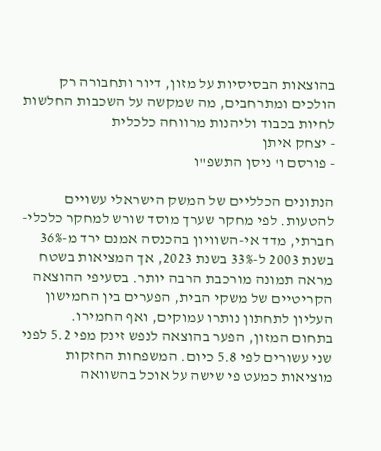בהוצאות הבסיסיות על מזון, דיור ותחבורה רק הולכים ומתרחבים, מה שמקשה על השכבות החלשות לחיות בכבוד וליהנות מרווחה כלכלית
- יצחק איתן
- פורסם ו' ניסן התשפ"ו

הנתונים הכלליים של המשק הישראלי עשויים להטעות. לפי מחקר שערך מוסד שורש למחקר כלכלי-חברתי, מדד אי-השוויון בהכנסה אמנם ירד מ-36% בשנת 2003 ל-33% בשנת 2023, אך המציאות בשטח מראה תמונה מורכבת הרבה יותר. בסעיפי ההוצאה הקריטיים של משקי הבית, הפערים בין החמישון העליון לתחתון נותרו עמוקים, ואף החמירו.
בתחום המזון, הפער בהוצאה לנפש זינק מפי 5.2 לפני שני עשורים לפי 5.8 כיום. המשפחות החזקות מוציאות כמעט פי שישה על אוכל בהשוואה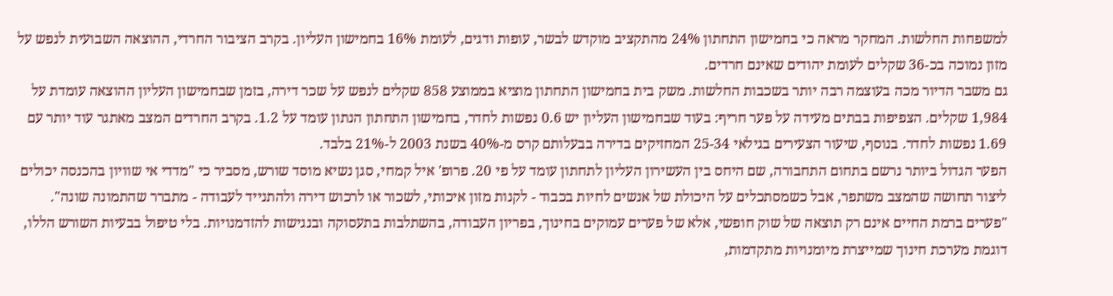למשפחות החלשות. המחקר מראה כי בחמישון התחתון 24% מהתקציב מוקדש לבשר, עופות ודגים, לעומת 16% בחמישון העליון. בקרב הציבור החרדי, ההוצאה השבועית לנפש על מזון נמוכה בכ-36 שקלים לעומת יהודים שאינם חרדים.
גם משבר הדיור מכה בעוצמה רבה יותר בשכבות החלשות. משק בית בחמישון התחתון מוציא בממוצע 858 שקלים לנפש על שכר דירה, בזמן שבחמישון העליון ההוצאה עומדת על 1,984 שקלים. הצפיפות בבתים מעידה על פער חריף: בעוד שבחמישון העליון יש 0.6 נפשות לחדר, בחמישון התחתון הנתון עומד על 1.2. בקרב החרדים המצב מאתגר עוד יותר עם 1.69 נפשות לחדר. בנוסף, שיעור הצעירים בגילאי 25-34 המחזיקים בדירה בבעלותם קרס מ-40% בשנת 2003 ל-21% בלבד.
הפער הגדול ביותר נרשם בתחום התחבורה, שם היחס בין העשירון העליון לתחתון עומד על פי 20. פרופ' איל קמחי, סגן נשיא מוסד שורש, מסביר כי "מדדי אי שוויון בהכנסה יכולים ליצור תחושה שהמצב משתפר, אבל כשמסתכלים על היכולת של אנשים לחיות בכבוד - לקנות מזון איכותי, לשכור או לרכוש דירה ולהתנייד לעבודה - מתברר שהתמונה שונה".
"פערים ברמת החיים אינם רק תוצאה של שוק חופשי, אלא של פערים עמוקים בחינוך, בפריון העבודה, בהשתלבות בתעסוקה ובנגישות להזדמנויות. בלי טיפול בבעיות השורש הללו, דוגמת מערכת חינוך שמייצרת מיומנויות מתקדמות,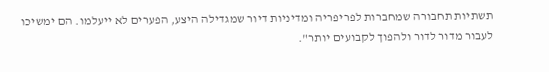תשתיות תחבורה שמחברות לפריפריה ומדיניות דיור שמגדילה היצע, הפערים לא ייעלמו. הם ימשיכו לעבור מדור לדור ולהפוך לקבועים יותר".